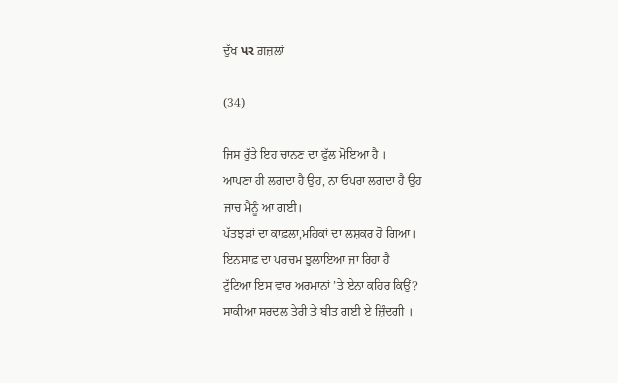ਦੁੱਖ પર ਗ਼ਜ਼ਲਾਂ

(34)

ਜਿਸ ਰੁੱਤੇ ਇਹ ਚਾਨਣ ਦਾ ਫੁੱਲ ਮੋਇਆ ਹੈ ।
ਆਪਣਾ ਹੀ ਲਗਦਾ ਹੈ ਉਹ, ਨਾ ਓਪਰਾ ਲਗਦਾ ਹੈ ਉਹ
ਜਾਚ ਮੈਨੂੰ ਆ ਗਈ।
ਪੱਤਝੜਾਂ ਦਾ ਕਾਫ਼ਲਾ,ਮਹਿਕਾਂ ਦਾ ਲਸ਼ਕਰ ਹੋ ਗਿਆ।
ਇਨਸਾਫ਼ ਦਾ ਪਰਚਮ ਝੁਲਾਇਆ ਜਾ ਰਿਹਾ ਹੈ
ਟੁੱਟਿਆ ਇਸ ਵਾਰ ਅਰਮਾਨਾਂ ’ਤੇ ਏਨਾ ਕਹਿਰ ਕਿਉਂ?
ਸਾਕੀਆ ਸਰਦਲ ਤੇਰੀ ਤੇ ਬੀਤ ਗਈ ਏ ਜ਼ਿੰਦਗੀ ।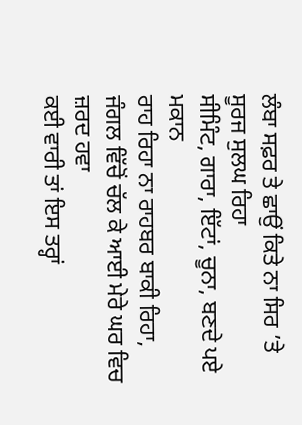ਲੰਬਾ ਸਫ਼ਰ ਤੇ ਛਾਉਂ ਕਿਤੇ ਨਾ ਸਿਰ ’ਤੇ ਸੂਰਜ ਸੁਲਘ ਰਿਹਾ
ਸੀਮਿੰਟ, ਗਾਰਾ, ਇੱਟਾਂ, ਚੂਨਾ, ਬਣਦੇ ਪਏ ਮਕਾਨ
ਰਾਹ ਰਿਹਾ ਨਾ ਰਾਹਬਰ ਬਾਕੀ ਰਿਹਾ,
ਜੰਗਲ ਵਿੱਚੋਂ ਚੱਲ ਕੇ ਆਈ ਮੇਰੇ ਘਰ ਵਿਚ ਜ਼ਰਦ ਹਵਾ
ਕਈ ਵਾਰੀ ਤਾਂ ਇਸ ਤਰ੍ਹਾਂ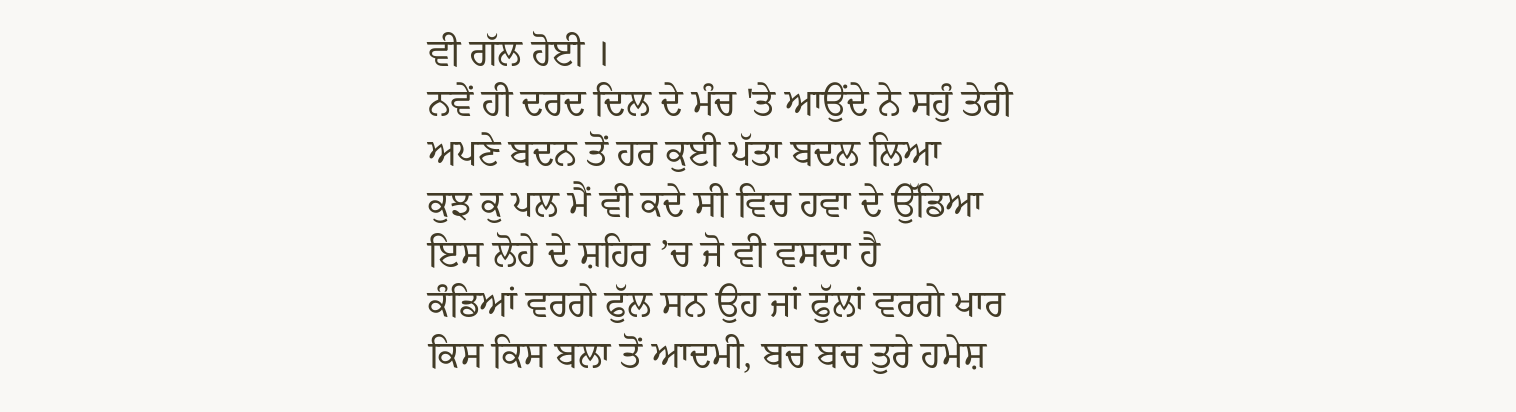ਵੀ ਗੱਲ ਹੋਈ ।
ਨਵੇਂ ਹੀ ਦਰਦ ਦਿਲ ਦੇ ਮੰਚ 'ਤੇ ਆਉਂਦੇ ਨੇ ਸਹੁੰ ਤੇਰੀ
ਅਪਣੇ ਬਦਨ ਤੋਂ ਹਰ ਕੁਈ ਪੱਤਾ ਬਦਲ ਲਿਆ
ਕੁਝ ਕੁ ਪਲ ਮੈਂ ਵੀ ਕਦੇ ਸੀ ਵਿਚ ਹਵਾ ਦੇ ਉੱਡਿਆ
ਇਸ ਲੋਹੇ ਦੇ ਸ਼ਹਿਰ ’ਚ ਜੋ ਵੀ ਵਸਦਾ ਹੈ
ਕੰਡਿਆਂ ਵਰਗੇ ਫੁੱਲ ਸਨ ਉਹ ਜਾਂ ਫੁੱਲਾਂ ਵਰਗੇ ਖਾਰ
ਕਿਸ ਕਿਸ ਬਲਾ ਤੋਂ ਆਦਮੀ, ਬਚ ਬਚ ਤੁਰੇ ਹਮੇਸ਼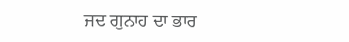ਜਦ ਗੁਨਾਹ ਦਾ ਭਾਰ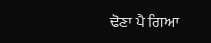ਢੋਣਾ ਪੈ ਗਿਆ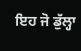ਇਹ ਜੋ ਡੁੱਲ੍ਹਾ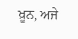ਖ਼ੂਨ, ਅਜੇ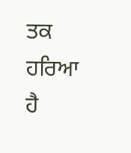ਤਕ ਹਰਿਆ ਹੈ